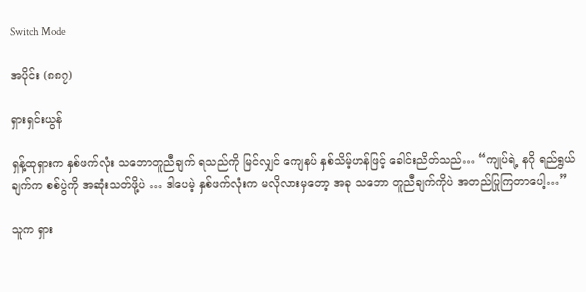Switch Mode

အပိုင်း (၈၈၇)

ရှားရှင်းယွန်

ရှန့်ထုရှားက နှစ်ဖက်လုံး သဘောတူညီချက် ရသည်ကို မြင်လျှင် ကျေနပ် နှစ်သိမ့်ဟန်ဖြင့် ခေါင်းညိတ်သည်… “ကျုပ်ရဲ့ နဂို ရည်ရွယ်ချက်က စစ်ပွဲကို အဆုံးသတ်ဖို့ပဲ … ဒါပေမဲ့ နှစ်ဖက်လုံးက မလိုလားမှတော့ အခု သဘော တူညီချက်ကိုပဲ အတည်ပြုကြတာပေါ့…”

သူက ရှား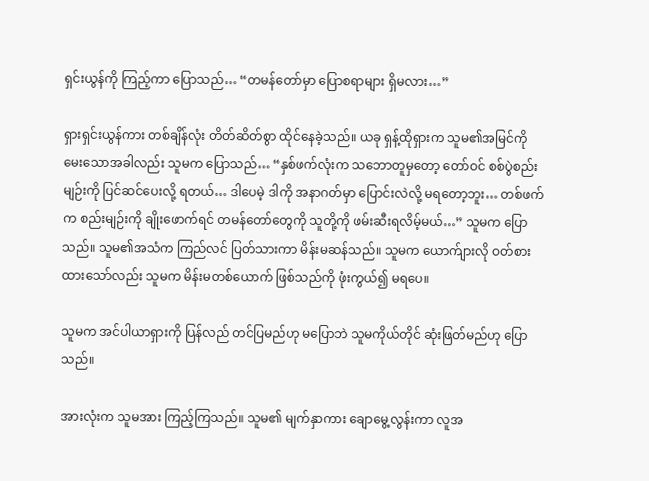ရှင်းယွန်ကို ကြည့်ကာ ပြောသည်… “တမန်တော်မှာ ပြောစရာများ ရှိမလား…”

ရှားရှင်းယွန်ကား တစ်ချိန်လုံး တိတ်ဆိတ်စွာ ထိုင်နေခဲ့သည်။ ယခု ရှန့်ထိုရှားက သူမ၏အမြင်ကို မေးသောအခါလည်း သူမက ပြောသည်… “နှစ်ဖက်လုံးက သဘောတူမှတော့ တော်ဝင် စစ်ပွဲစည်းမျဉ်းကို ပြင်ဆင်ပေးလို့ ရတယ်… ဒါပေမဲ့ ဒါကို အနာဂတ်မှာ ပြောင်းလဲလို့ မရတော့ဘူး… တစ်ဖက်က စည်းမျဉ်းကို ချိုးဖောက်ရင် တမန်တော်တွေကို သူတို့ကို ဖမ်းဆီးရလိမ့်မယ်…” သူမက ပြောသည်။ သူမ၏အသံက ကြည်လင် ပြတ်သားကာ မိန်းမဆန်သည်။ သူမက ယောက်ျားလို ဝတ်စား ထားသော်လည်း သူမက မိန်းမတစ်ယောက် ဖြစ်သည်ကို ဖုံးကွယ်၍ မရပေ။

သူမက အင်ပါယာရှားကို ပြန်လည် တင်ပြမည်ဟု မပြောဘဲ သူမကိုယ်တိုင် ဆုံးဖြတ်မည်ဟု ပြောသည်။

အားလုံးက သူမအား ကြည့်ကြသည်။ သူမ၏ မျက်နှာကား ချောမွေ့လွန်းကာ လူအ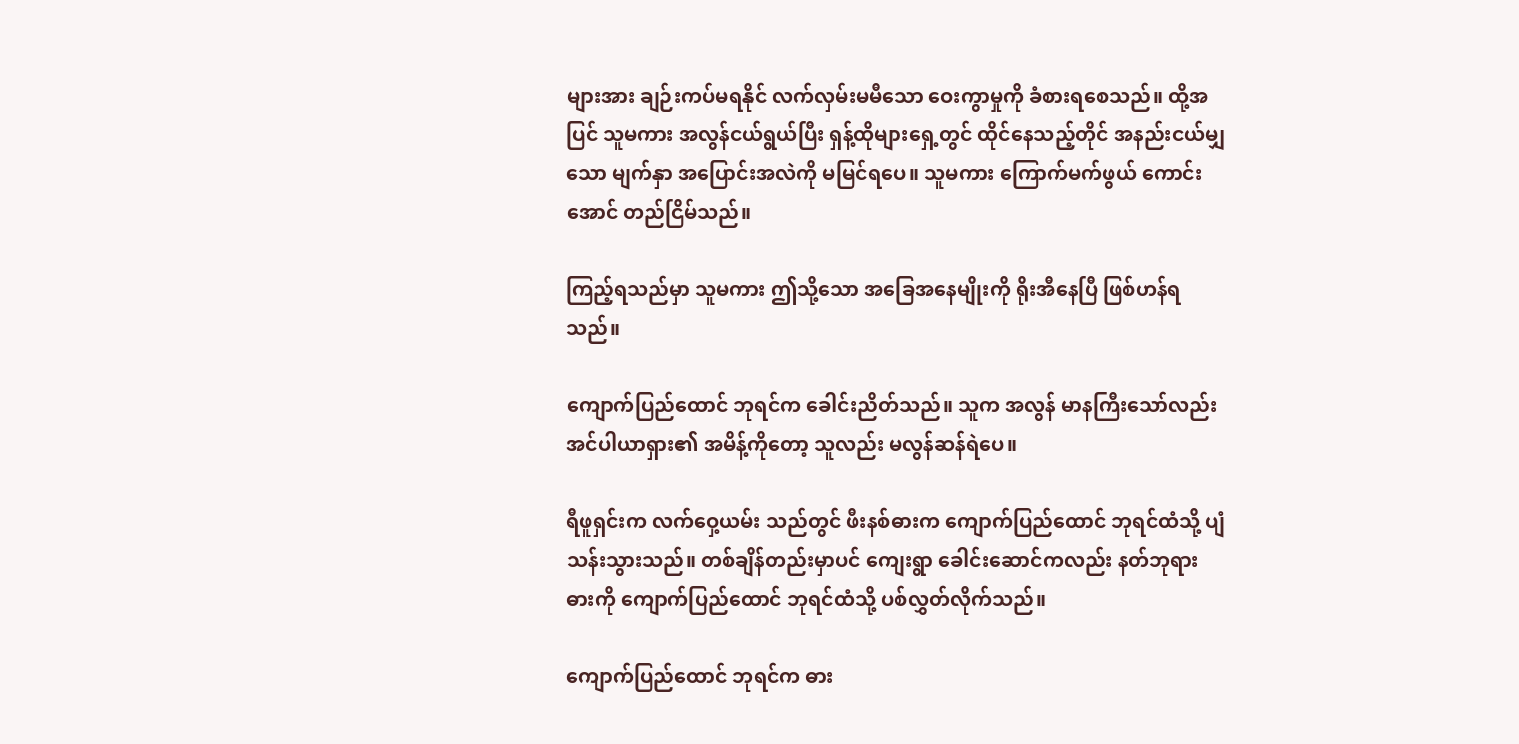များအား ချဉ်းကပ်မရနိုင် လက်လှမ်းမမီသော ဝေးကွာမှုကို ခံစားရစေသည်။ ထို့အပြင် သူမကား အလွန်ငယ်ရွယ်ပြီး ရှန့်ထိုများရှေ့တွင် ထိုင်နေသည့်တိုင် အနည်းငယ်မျှသော မျက်နှာ အပြောင်းအလဲကို မမြင်ရပေ။ သူမကား ကြောက်မက်ဖွယ် ကောင်းအောင် တည်ငြိမ်သည်။

ကြည့်ရသည်မှာ သူမကား ဤသို့သော အခြေအနေမျိုးကို ရိုးအီနေပြီ ဖြစ်ဟန်ရသည်။

ကျောက်ပြည်ထောင် ဘုရင်က ခေါင်းညိတ်သည်။ သူက အလွန် မာနကြီးသော်လည်း အင်ပါယာရှား၏ အမိန့်ကိုတော့ သူလည်း မလွန်ဆန်ရဲပေ။

ရီဖူရှင်းက လက်ဝှေ့ယမ်း သည်တွင် ဖီးနစ်ဓားက ကျောက်ပြည်ထောင် ဘုရင်ထံသို့ ပျံသန်းသွားသည်။ တစ်ချိန်တည်းမှာပင် ကျေးရွာ ခေါင်းဆောင်ကလည်း နတ်ဘုရားဓားကို ကျောက်ပြည်ထောင် ဘုရင်ထံသို့ ပစ်လွှတ်လိုက်သည်။

ကျောက်ပြည်ထောင် ဘုရင်က ဓား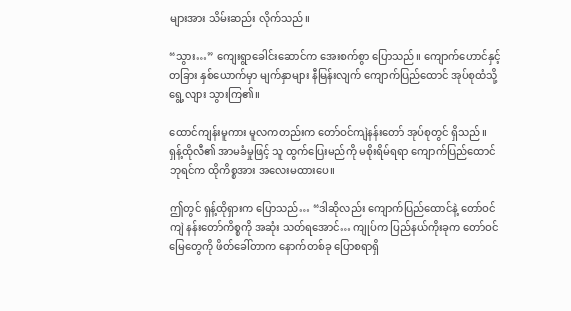များအား သိမ်းဆည်း လိုက်သည်။

“သွား…” ကျေးရွာခေါင်းဆောင်က အေးစက်စွာ ပြောသည်။ ကျောက်ဟောင်နှင့် တခြား နှစ်ယောက်မှာ မျက်နှာများ နီမြန်းလျက် ကျောက်ပြည်ထောင် အုပ်စုထံသို့ ရွေ့လျား သွားကြ၏။

ထောင်ကျန်းမူကား မူလကတည်းက တော်ဝင်ကျဲနန်းတော် အုပ်စုတွင် ရှိသည်။ ရှန့်ထိုလီ၏ အာမခံမှုဖြင့် သူ ထွက်ပြေးမည်ကို မစိုးရိမ်ရရာ ကျောက်ပြည်ထောင် ဘုရင်က ထိုကိစ္စအား အလေးမထားပေ။

ဤတွင် ရှန့်ထိုရှားက ပြောသည်… “ဒါဆိုလည်း ကျောက်ပြည်ထောင်နဲ့ တော်ဝင်ကျဲ နန်းတော်ကိစ္စကို အဆုံး သတ်ရအောင်… ကျုပ်က ပြည်နယ်ကိုးခုက တော်ဝင်မြေတွေကို ဖိတ်ခေါ်တာက နောက်တစ်ခု ပြောစရာရှိ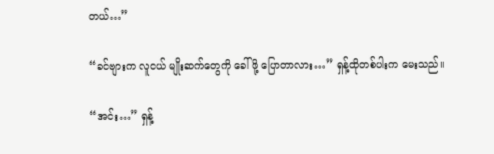တယ်…”

“ခင်ဗျားက လူငယ် မျိုးဆက်တွေကို ခေါ်ဖို့ ပြောတာလား…” ရှန့်ထိုတစ်ပါးက မေးသည်။

“အင်း…” ရှန့်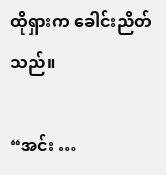ထိုရှားက ခေါင်းညိတ်သည်။

“အင်း …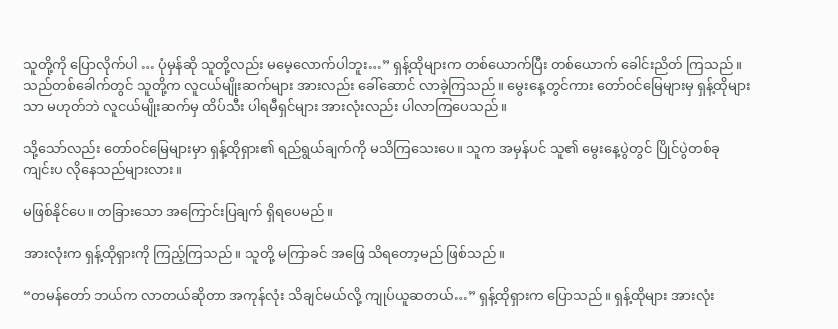သူတို့ကို ပြောလိုက်ပါ … ပုံမှန်ဆို သူတို့လည်း မမေ့လောက်ပါဘူး…” ရှန့်ထိုများက တစ်ယောက်ပြီး တစ်ယောက် ခေါင်းညိတ် ကြသည်။ သည်တစ်ခေါက်တွင် သူတို့က လူငယ်မျိုးဆက်များ အားလည်း ခေါ်ဆောင် လာခဲ့ကြသည်။ မွေးနေ့တွင်ကား တော်ဝင်မြေများမှ ရှန့်ထိုများသာ မဟုတ်ဘဲ လူငယ်မျိုးဆက်မှ ထိပ်သီး ပါရမီရှင်များ အားလုံးလည်း ပါလာကြပေသည်။

သို့သော်လည်း တော်ဝင်မြေများမှာ ရှန့်ထိုရှား၏ ရည်ရွယ်ချက်ကို မသိကြသေးပေ။ သူက အမှန်ပင် သူ၏ မွေးနေ့ပွဲတွင် ပြိုင်ပွဲတစ်ခု ကျင်းပ လိုနေသည်များလား။

မဖြစ်နိုင်ပေ။ တခြားသော အကြောင်းပြချက် ရှိရပေမည်။

အားလုံးက ရှန့်ထိုရှားကို ကြည့်ကြသည်။ သူတို့ မကြာခင် အဖြေ သိရတော့မည် ဖြစ်သည်။

“တမန်တော် ဘယ်က လာတယ်ဆိုတာ အကုန်လုံး သိချင်မယ်လို့ ကျုပ်ယူဆတယ်…” ရှန့်ထိုရှားက ပြောသည်။ ရှန့်ထိုများ အားလုံး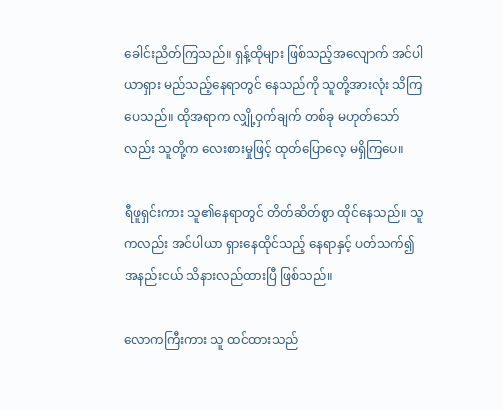ခေါင်းညိတ်ကြသည်။ ရှန့်ထိုများ ဖြစ်သည့်အလျောက် အင်ပါယာရှား မည်သည့်နေရာတွင် နေသည်ကို သူတို့အားလုံး သိကြပေသည်။ ထိုအရာက လျှို့ဝှက်ချက် တစ်ခု မဟုတ်သော်လည်း သူတို့က လေးစားမှုဖြင့် ထုတ်ပြောလေ့ မရှိကြပေ။

ရီဖူရှင်းကား သူ၏နေရာတွင် တိတ်ဆိတ်စွာ ထိုင်နေသည်။ သူကလည်း အင်ပါယာ ရှားနေထိုင်သည့် နေရာနှင့် ပတ်သက်၍ အနည်းငယ် သိနားလည်ထားပြီ ဖြစ်သည်။

လောကကြီးကား သူ ထင်ထားသည်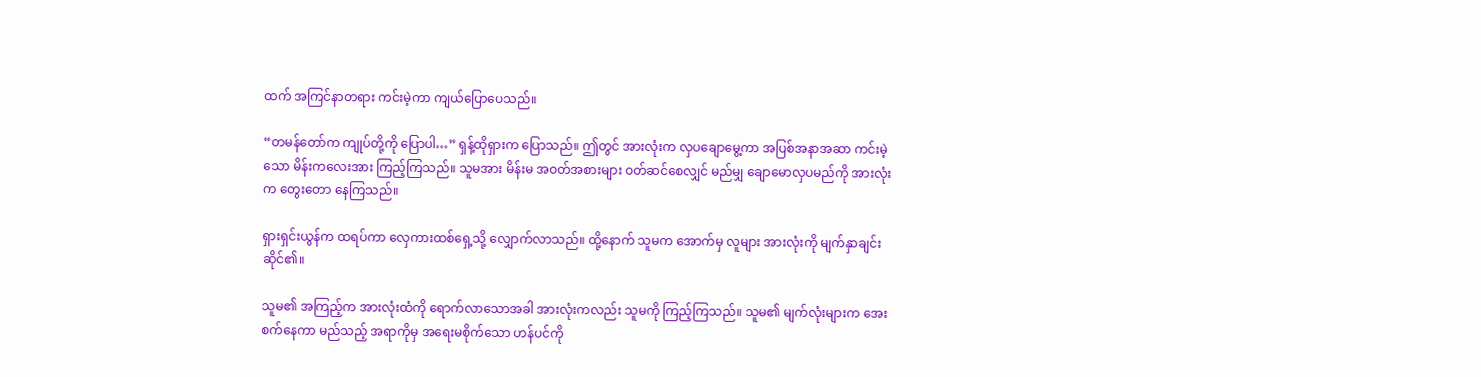ထက် အကြင်နာတရား ကင်းမဲ့ကာ ကျယ်ပြောပေသည်။

“တမန်တော်က ကျုပ်တို့ကို ပြောပါ…” ရှန့်ထိုရှားက ပြောသည်။ ဤတွင် အားလုံးက လှပချောမွေ့ကာ အပြစ်အနာအဆာ ကင်းမဲ့သော မိန်းကလေးအား ကြည့်ကြသည်။ သူမအား မိန်းမ အဝတ်အစားများ ဝတ်ဆင်စေလျှင် မည်မျှ ချောမောလှပမည်ကို အားလုံးက တွေးတော နေကြသည်။

ရှားရှင်းယွန်က ထရပ်ကာ လှေကားထစ်ရှေ့သို့ လျှောက်လာသည်။ ထို့နောက် သူမက အောက်မှ လူများ အားလုံးကို မျက်နှာချင်း ဆိုင်၏။

သူမ၏ အကြည့်က အားလုံးထံကို ရောက်လာသောအခါ အားလုံးကလည်း သူမကို ကြည့်ကြသည်။ သူမ၏ မျက်လုံးများက အေးစက်နေကာ မည်သည့် အရာကိုမှ အရေးမစိုက်သော ဟန်ပင်ကို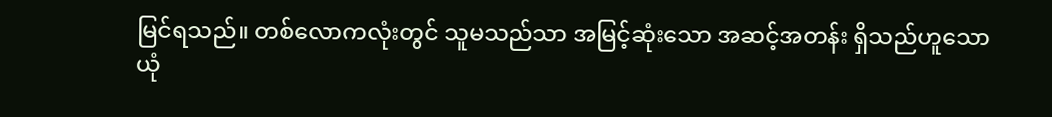မြင်ရသည်။ တစ်လောကလုံးတွင် သူမသည်သာ အမြင့်ဆုံးသော အဆင့်အတန်း ရှိသည်ဟူသော ယုံ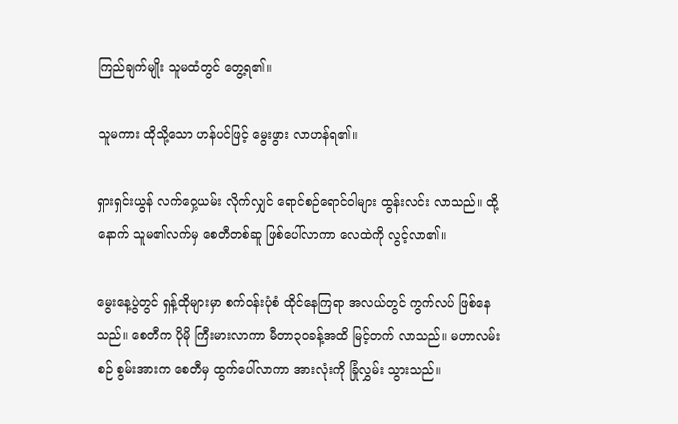ကြည်ချက်မျိုး သူမထံတွင် တွေ့ရ၏။

သူမကား ထိုသို့သော ဟန်ပင်ဖြင့် မွေးဖွား လာဟန်ရ၏။

ရှားရှင်းယွန် လက်ဝှေ့ယမ်း လိုက်လျှင် ရောင်စဉ်ရောင်ဝါများ ထွန်းလင်း လာသည်။ ထို့နောက် သူမ၏လက်မှ စေတီတစ်ဆူ ဖြစ်ပေါ်လာကာ လေထဲကို လွင့်လာ၏။

မွေးနေ့ပွဲတွင် ရှန့်ထိုများမှာ စက်ဝန်းပုံစံ ထိုင်နေကြရာ အလယ်တွင် ကွက်လပ် ဖြစ်နေသည်။ စေတီက ပိုမို ကြီးမားလာကာ မီတာ၃၀ခန့်အထိ မြင့်တက် လာသည်။ မဟာလမ်းစဉ် စွမ်းအားက စေတီမှ ထွက်ပေါ်လာကာ အားလုံးကို ခြုံလွှမ်း သွားသည်။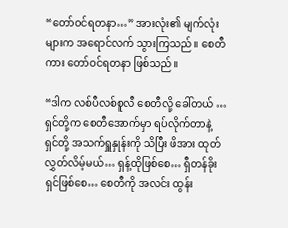“တော်ဝင်ရတနာ…” အားလုံး၏ မျက်လုံးများက အရောင်လက် သွားကြသည်။ စေတီကား တော်ဝင်ရတနာ ဖြစ်သည်။

“ဒါက လစ်ပီလစ်စူလီ စေတီလို့ ခေါ်တယ် … ရှင်တို့က စေတီအောက်မှာ ရပ်လိုက်တာနဲ့ ရှင်တို့ အသက်ရှူနှုန်းကို သိပြီး ဖိအား ထုတ်လွှတ်လိမ့်မယ်… ရှန့်ထိုဖြစ်စေ… ရှီတန်ခိုးရှင်ဖြစ်စေ… စေတီကို အလင်း ထွန်း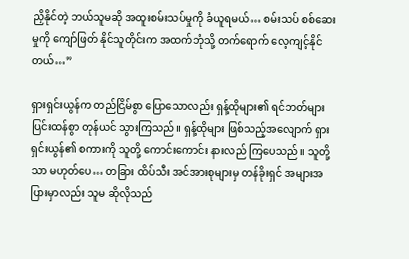ညှိနိုင်တဲ့ ဘယ်သူမဆို အထူးစမ်းသပ်မှုကို ခံယူရမယ်… စမ်းသပ် စစ်ဆေးမှုကို ကျော်ဖြတ် နိုင်သူတိုင်းက အထက်ဘုံသို့ တက်ရောက် လေ့ကျင့်နိုင်တယ်…”

ရှားရှင်းယွန်က တည်ငြိမ်စွာ ပြောသောလည်း ရှန့်ထိုများ၏ ရင်ဘတ်များ ပြင်းထန်စွာ တုန်ယင် သွားကြသည်။ ရှန့်ထိုများ ဖြစ်သည့်အလျောက် ရှားရှင်းယွန်၏ စကားကို သူတို့ ကောင်းကောင်း နားလည် ကြပေသည်။ သူတို့သာ မဟုတ်ပေ… တခြား ထိပ်သီး အင်အားစုများမှ တန်ခိုးရှင် အများအပြားမှာလည်း သူမ ဆိုလိုသည်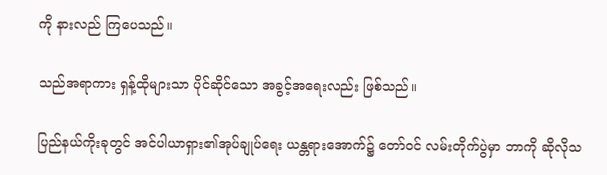ကို နားလည် ကြပေသည်။

သည်အရာကား ရှန့်ထိုများသာ ပိုင်ဆိုင်သော အခွင့်အရေးလည်း ဖြစ်သည်။

ပြည်နယ်ကိုးခုတွင် အင်ပါယာရှား၏အုပ်ချုပ်ရေး ယန္တရားအောက်၌ တော်ဝင် လမ်းတိုက်ပွဲမှာ ဘာကို ဆိုလိုသ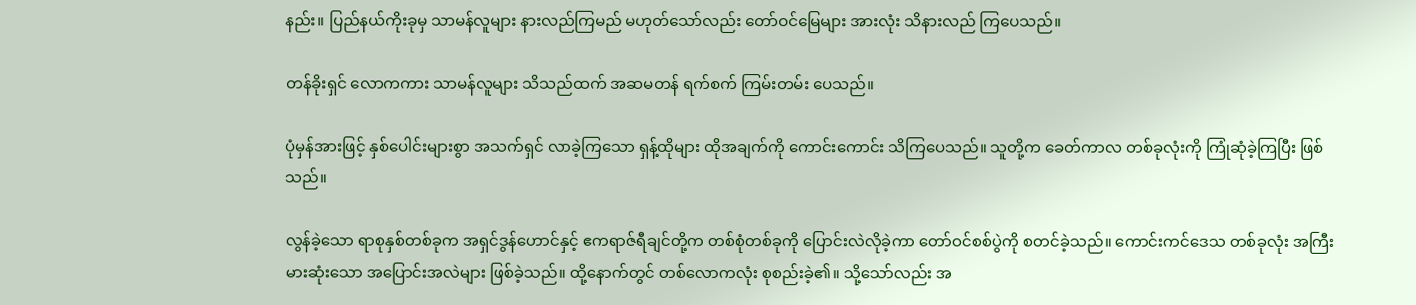နည်း။ ပြည်နယ်ကိုးခုမှ သာမန်လူများ နားလည်ကြမည် မဟုတ်သော်လည်း တော်ဝင်မြေများ အားလုံး သိနားလည် ကြပေသည်။

တန်ခိုးရှင် လောကကား သာမန်လူများ သိသည်ထက် အဆမတန် ရက်စက် ကြမ်းတမ်း ပေသည်။

ပုံမှန်အားဖြင့် နှစ်ပေါင်းများစွာ အသက်ရှင် လာခဲ့ကြသော ရှန့်ထိုများ ထိုအချက်ကို ကောင်းကောင်း သိကြပေသည်။ သူတို့က ခေတ်ကာလ တစ်ခုလုံးကို ကြုံဆုံခဲ့ကြပြီး ဖြစ်သည်။

လွန်ခဲ့သော ရာစုနှစ်တစ်ခုက အရှင်ဒွန်ဟောင်နှင့် ဧကရာဇ်ရီချင်တို့က တစ်စုံတစ်ခုကို ပြောင်းလဲလိုခဲ့ကာ တော်ဝင်စစ်ပွဲကို စတင်ခဲ့သည်။ ကောင်းကင်ဒေသ တစ်ခုလုံး အကြီးမားဆုံးသော အပြောင်းအလဲများ ဖြစ်ခဲ့သည်။ ထို့နောက်တွင် တစ်လောကလုံး စုစည်းခဲ့၏။ သို့သော်လည်း အ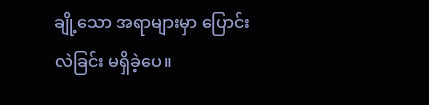ချို့သော အရာများမှာ ပြောင်းလဲခြင်း မရှိခဲ့ပေ။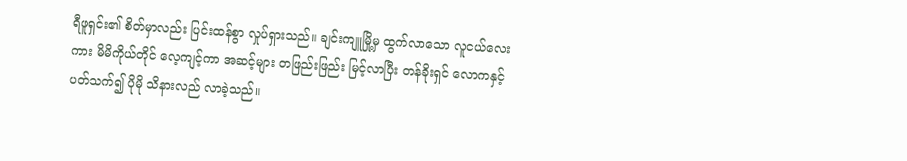ရီဖူရှင်း၏ စိတ်မှာလည်း ပြင်းထန်စွာ လှုပ်ရှားသည်။ ချင်းကျူမြို့မှ ထွက်လာသော လူငယ်လေးကား မိမိကိုယ်တိုင် လေ့ကျင့်ကာ အဆင့်များ တဖြည်းဖြည်း မြင့်လာပြီး တန်ခိုးရှင် လောကနှင့် ပတ်သက်၍ ပိုမို သိနားလည် လာခဲ့သည်။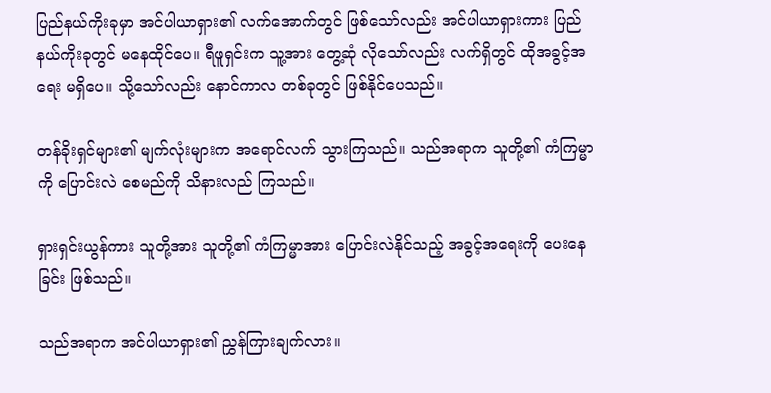ပြည်နယ်ကိုးခုမှာ အင်ပါယာရှား၏ လက်အောက်တွင် ဖြစ်သော်လည်း အင်ပါယာရှားကား ပြည်နယ်ကိုးခုတွင် မနေထိုင်ပေ။ ရီဖူရှင်းက သူ့အား တွေ့ဆုံ လိုသော်လည်း လက်ရှိတွင် ထိုအခွင့်အရေး မရှိပေ။ သို့သော်လည်း နောင်ကာလ တစ်ခုတွင် ဖြစ်နိုင်ပေသည်။

တန်ခိုးရှင်များ၏ မျက်လုံးများက အရောင်လက် သွားကြသည်။ သည်အရာက သူတို့၏ ကံကြမ္မာကို ပြောင်းလဲ စေမည်ကို သိနားလည် ကြသည်။

ရှားရှင်းယွန်ကား သူတို့အား သူတို့၏ ကံကြမ္မာအား ပြောင်းလဲနိုင်သည့် အခွင့်အရေးကို ပေးနေခြင်း ဖြစ်သည်။

သည်အရာက အင်ပါယာရှား၏ ညွှန်ကြားချက်လား။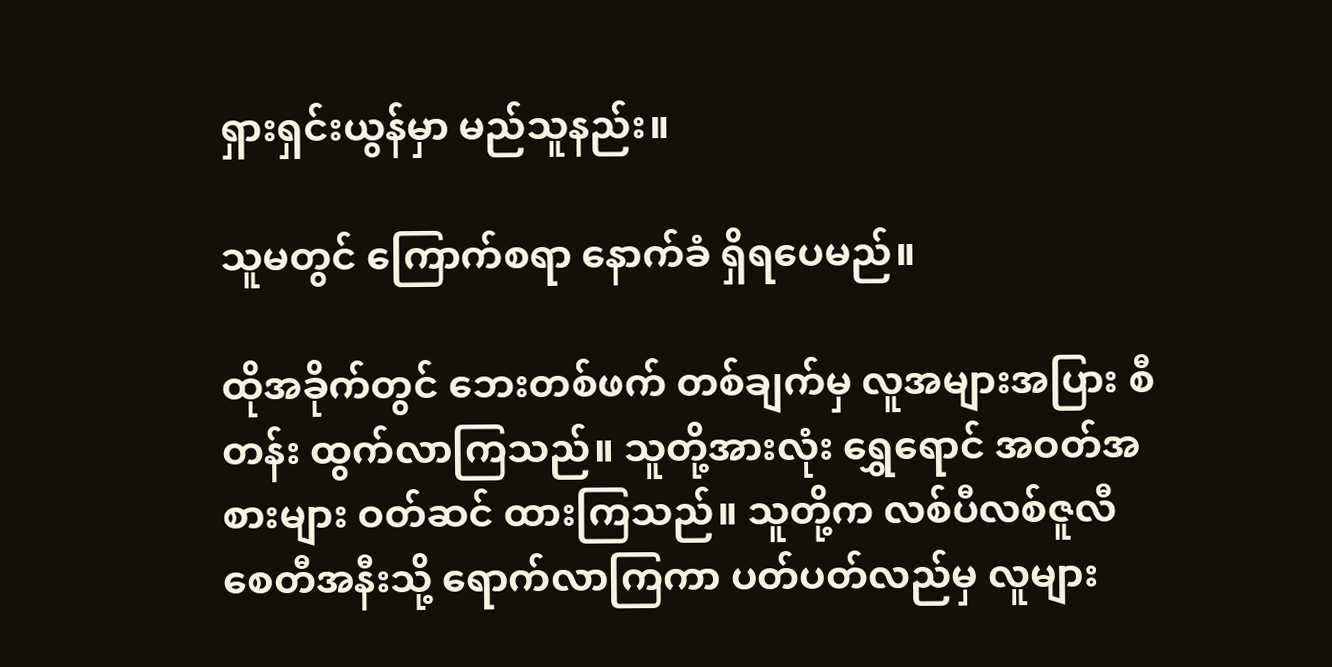ရှားရှင်းယွန်မှာ မည်သူနည်း။

သူမတွင် ကြောက်စရာ နောက်ခံ ရှိရပေမည်။

ထိုအခိုက်တွင် ဘေးတစ်ဖက် တစ်ချက်မှ လူအများအပြား စီတန်း ထွက်လာကြသည်။ သူတို့အားလုံး ရွှေရောင် အဝတ်အစားများ ဝတ်ဆင် ထားကြသည်။ သူတို့က လစ်ပီလစ်ဇူလီ စေတီအနီးသို့ ရောက်လာကြကာ ပတ်ပတ်လည်မှ လူများ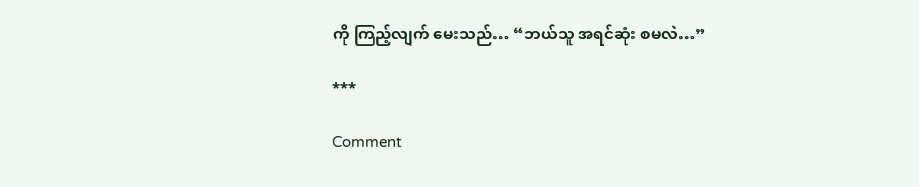ကို ကြည့်လျက် မေးသည်… “ဘယ်သူ အရင်ဆုံး စမလဲ…”

***

Comment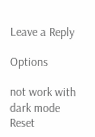Leave a Reply

Options

not work with dark mode
Reset